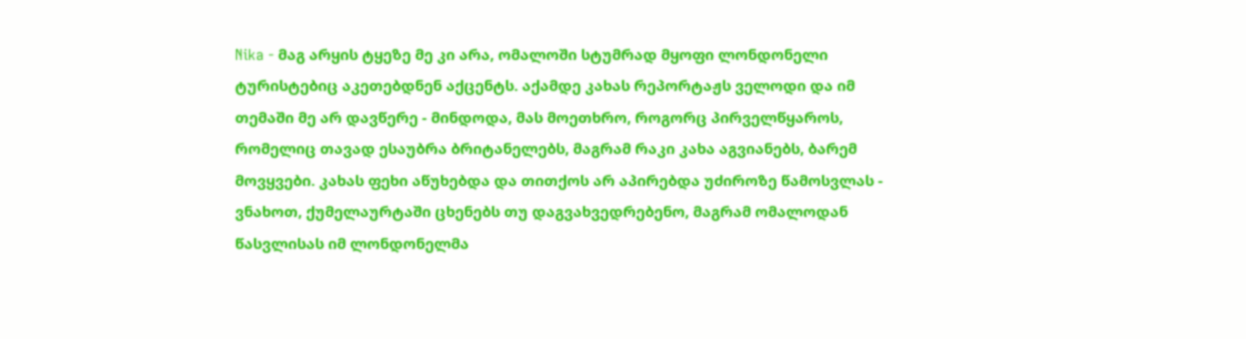Nika - მაგ არყის ტყეზე მე კი არა, ომალოში სტუმრად მყოფი ლონდონელი ტურისტებიც აკეთებდნენ აქცენტს. აქამდე კახას რეპორტაჟს ველოდი და იმ თემაში მე არ დავწერე - მინდოდა, მას მოეთხრო, როგორც პირველწყაროს, რომელიც თავად ესაუბრა ბრიტანელებს, მაგრამ რაკი კახა აგვიანებს, ბარემ მოვყვები. კახას ფეხი აწუხებდა და თითქოს არ აპირებდა უძიროზე წამოსვლას - ვნახოთ, ქუმელაურტაში ცხენებს თუ დაგვახვედრებენო, მაგრამ ომალოდან წასვლისას იმ ლონდონელმა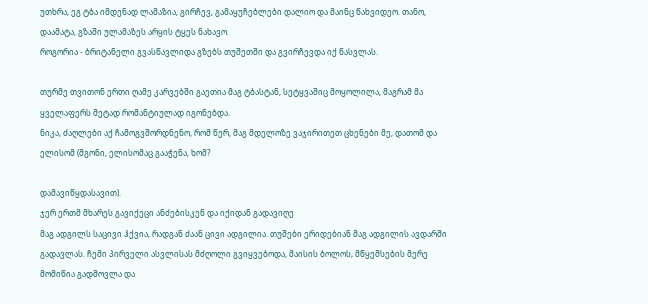უთხრა, ეგ ტბა იმდენად ლამაზია, გირჩევ, გამაყუჩებლები დალიო და მაინც წახვიდეო. თანო, დაამატა, გზაში ულამაზეს არყის ტყეს ნახავო.
როგორია - ბრიტანელი გვასწავლიდა გზებს თუშეთში და გვირჩევდა იქ წასვლას.

თურმე თვითონ ერთი ღამე კარვებში გაეთია მაგ ტბასტან, სეტყვაშიც მოყოლილა, მაგრამ მა ყველაფერს მეტად რომანტიულად იგონებდა.
ნიკა, ძაღლები აქ ჩამოგვშორდნენო, რომ წერ, მაგ მდელოზე ვაჯირითეთ ცხენები მე, დათომ და ელისომ (მგონი, ელისომაც გააჭენა, ხომ?

დამავიწყდასავით).
ჯერ ერთმ მხარეს გავიქეცი ანძებისკენ და იქიდან გადავიღე
მაგ ადგილს საცივი ჰქვია, რადგან ძაან ცივი ადგილია. თუშები ერიდებიან მაგ ადგილის ავდარში გადავლას. ჩემი პირველი ასვლისას მძღოლი გვიყვებოდა, მაისის ბოლოს, მწყემსების მერე მომიწია გადმოვლა და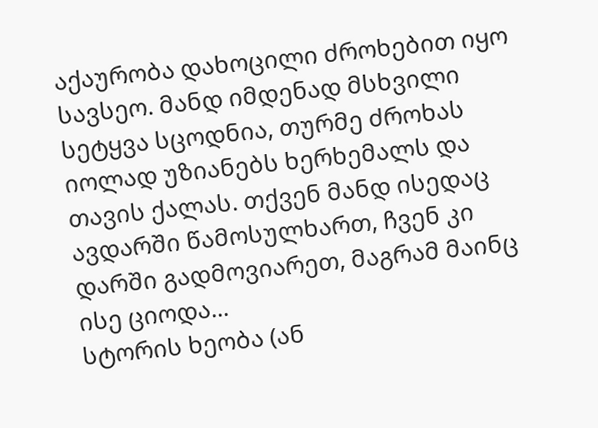აქაურობა დახოცილი ძროხებით იყო სავსეო. მანდ იმდენად მსხვილი სეტყვა სცოდნია, თურმე ძროხას იოლად უზიანებს ხერხემალს და თავის ქალას. თქვენ მანდ ისედაც ავდარში წამოსულხართ, ჩვენ კი დარში გადმოვიარეთ, მაგრამ მაინც ისე ციოდა...
სტორის ხეობა (ან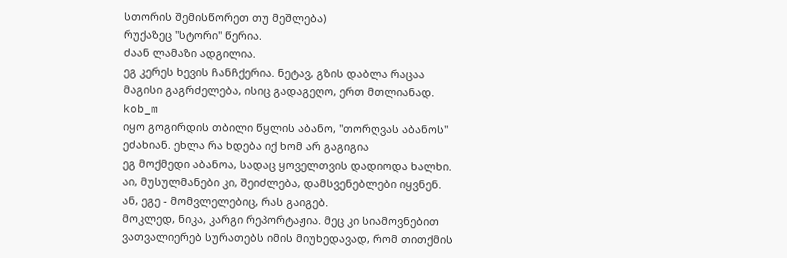სთორის შემისწორეთ თუ მეშლება)
რუქაზეც "სტორი" წერია.
ძაან ლამაზი ადგილია.
ეგ კერეს ხევის ჩანჩქერია. ნეტავ, გზის დაბლა რაცაა მაგისი გაგრძელება, ისიც გადაგეღო, ერთ მთლიანად.
kob_m
იყო გოგირდის თბილი წყლის აბანო, "თორღვას აბანოს" ეძახიან. ეხლა რა ხდება იქ ხომ არ გაგიგია
ეგ მოქმედი აბანოა, სადაც ყოველთვის დადიოდა ხალხი. აი, მუსულმანები კი, შეიძლება, დამსვენებლები იყვნენ. ან, ეგე - მომვლელებიც, რას გაიგებ.
მოკლედ, ნიკა, კარგი რეპორტაჟია. მეც კი სიამოვნებით ვათვალიერებ სურათებს იმის მიუხედავად, რომ თითქმის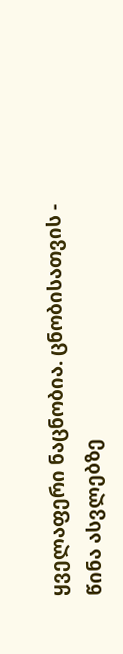ყველაფერი ნაცნობია. ცნობისათვის - წინა ასვლებზე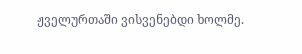ჟველურთაში ვისვენებდი ხოლმე.